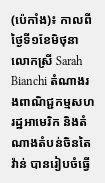(ប៉េកាំង)៖ កាលពីថ្ងៃទី១ខែមិថុនា លោកស្រី Sarah Bianchi តំណាងរងពាណិជ្ជកម្មសហរដ្ឋអាមេរិក និងតំណាងតំបន់ចិនតៃវ៉ាន់ បានរៀបចំធ្វើ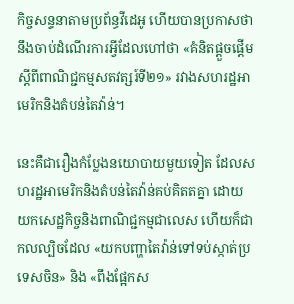កិច្ចសន្ទនាតាមប្រព័ន្ធវីដេអូ ហើយបានប្រកាសថានឹងចាប់ដំណើរការអ្វីដែលហៅថា «គំនិតផ្តួចផ្តើមស្តីពីពាណិជ្ជកម្មសតវត្សរ៍ទី២១» រវាងសហរដ្ឋអាមេរិកនិងតំបន់តៃវ៉ាន់។

នេះគឺជារឿងកំប្លែងនយោបាយមួយទៀត ដែលសហរដ្ឋអាមេរិកនិងតំបន់តៃវ៉ាន់គប់គិតតគ្នា ដោយយកសេដ្ឋកិច្ចនិងពាណិជ្ជកម្មជាលេស ហើយក៏ជាកលល្បិចដែល «យកបញ្ហាតៃវ៉ាន់ទៅទប់ស្កាត់ប្រទេសចិន» និង «ពឹងផ្អែកស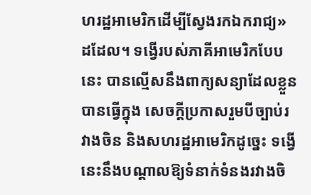ហរដ្ឋអាមេរិកដើម្បីស្វែងរកឯករាជ្យ» ដដែល។ ទង្វើរបស់ភាគីអាមេរិកបែបនេះ បានល្មើសនឹងពាក្យសន្យាដែលខ្លួនបានធ្វើក្នុង សេចក្តីប្រកាសរួមបីច្បាប់រវាងចិន និងសហរដ្ឋអាមេរិកដូច្នេះ ទង្វើនេះនឹងបណ្តាលឱ្យទំនាក់ទំនងរវាងចិ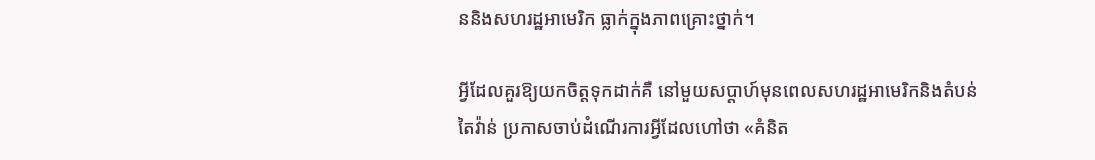ននិងសហរដ្ឋអាមេរិក ធ្លាក់ក្នុងភាពគ្រោះថ្នាក់។

អ្វីដែលគួរឱ្យយកចិត្តទុកដាក់គឺ នៅមួយសប្តាហ៍មុនពេលសហរដ្ឋអាមេរិកនិងតំបន់តៃវ៉ាន់ ប្រកាសចាប់ដំណើរការអ្វីដែលហៅថា «គំនិត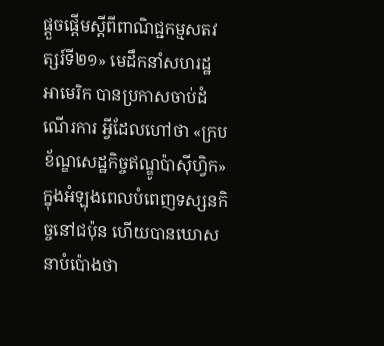ផ្តួចផ្តើមស្តីពីពាណិជ្ជកម្មសតវត្សរ៍ទី២១» មេដឹកនាំសហរដ្ឋអាមេរិក បានប្រកាសចាប់ដំណើរការ អ្វីដែលហៅថា «ក្របខ័ណ្ឌសេដ្ឋកិច្ចឥណ្ឌូប៉ាស៊ីហ្វិក» ក្នុងអំឡុងពេលបំពេញទស្សនកិច្ចនៅជប៉ុន ហើយបានឃោសនាបំប៉ោងថា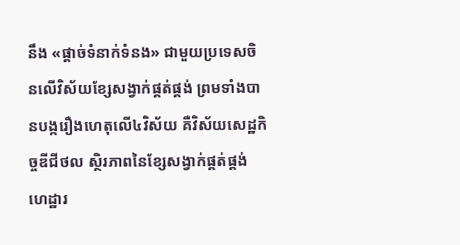នឹង «ផ្តាច់ទំនាក់ទំនង» ជាមួយប្រទេសចិនលើវិស័យខ្សែសង្វាក់ផ្គត់ផ្គង់ ព្រមទាំងបានបង្ករឿងហេតុលើ៤វិស័យ គឺវិស័យសេដ្ឋកិច្ចឌីជីថល ស្ថិរភាពនៃខ្សែសង្វាក់ផ្គត់ផ្គង់ ហេដ្ឋារ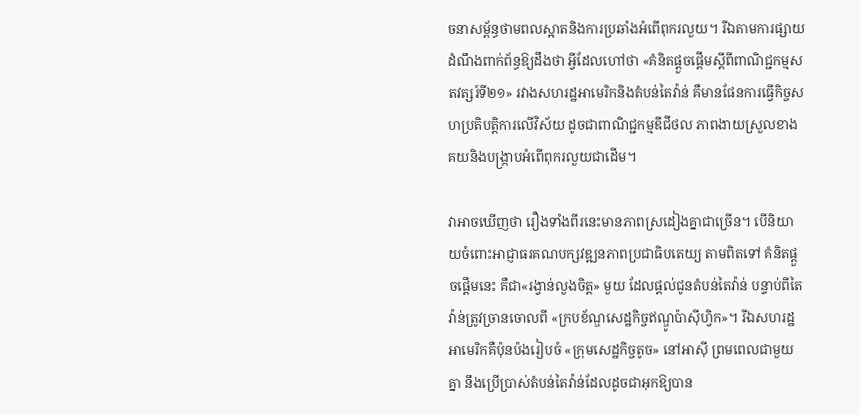ចនាសម្ព័ន្ធថាមពលស្អាតនិងការប្រឆាំងអំពើពុករលួយ។ រីឯតាមការផ្សាយដំណឹងពាក់ព័ន្ធឱ្យដឹងថា អ្វីដែលហៅថា «គំនិតផ្តួចផ្តើមស្តីពីពាណិជ្ជកម្មសតវត្សរ៍ទី២១» រវាងសហរដ្ឋអាមេរិកនិងតំបន់តៃវ៉ាន់ គឺមានផែនការធ្វើកិច្ចសហប្រតិបត្តិការលើវិស័យ ដូចជាពាណិជ្ជកម្មឌីជីថល ភាពងាយស្រួលខាងគយនិងបង្ក្រាបអំពើពុករលួយជាដើម។

វាអាចឃើញថា រឿងទាំងពីរនេះមានភាពស្រដៀងគ្នាជាច្រើន។ បើនិយាយចំពោះអាជ្ញាធរគណបក្សវឌ្ឍនភាពប្រជាធិបតេយ្យ តាមពិតទៅ គំនិតផ្តួចផ្តើមនេះ គឺជា«រង្វាន់លួងចិត្ត» មួយ ដែលផ្តល់ជូនតំបន់តៃវ៉ាន់ បន្ទាប់ពីតៃវ៉ាន់ត្រូវច្រានចោលពី «ក្របខ័ណ្ឌសេដ្ឋកិច្ចឥណ្ឌូប៉ាស៊ីហ្វិក»។ រីឯសហរដ្ឋអាមេរិកគឺប៉ុនប៉ងរៀបចំ «ក្រុមសេដ្ឋកិច្ចតូច» នៅអាស៊ី ព្រមពេលជាមួយគ្នា នឹងប្រើប្រាស់តំបន់តៃវ៉ាន់ដែលដូចជាអុកឱ្យបាន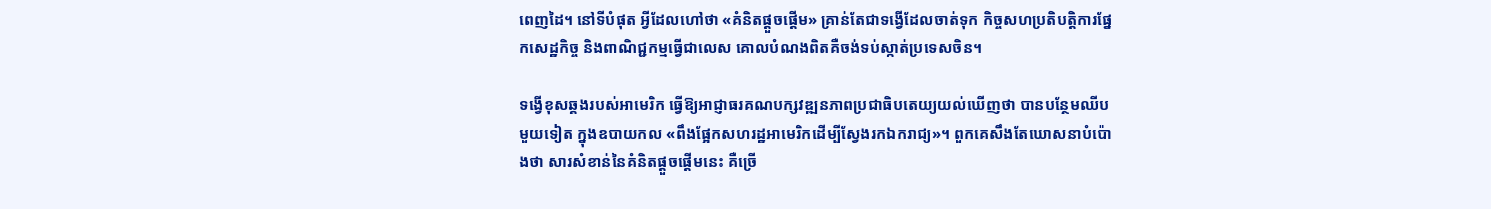ពេញដៃ។ នៅទីបំផុត អ្វីដែលហៅថា «គំនិតផ្តួចផ្តើម» គ្រាន់តែជាទង្វើដែលចាត់ទុក កិច្ចសហប្រតិបត្តិការផ្នែកសេដ្ឋកិច្ច និងពាណិជ្ជកម្មធ្វើជាលេស គោលបំណងពិតគឺចង់ទប់ស្កាត់ប្រទេសចិន។

ទង្វើខុសឆ្គងរបស់អាមេរិក ធ្វើឱ្យអាជ្ញាធរគណបក្សវឌ្ឍនភាពប្រជាធិបតេយ្យយល់ឃើញថា បានបន្ថែមឈីបមួយទៀត ក្នុងឧបាយកល «ពឹងផ្អែកសហរដ្ឋអាមេរិកដើម្បីស្វែងរកឯករាជ្យ»។ ពួកគេសឹងតែឃោសនាបំប៉ោងថា សារសំខាន់នៃគំនិតផ្តួចផ្តើមនេះ គឺច្រើ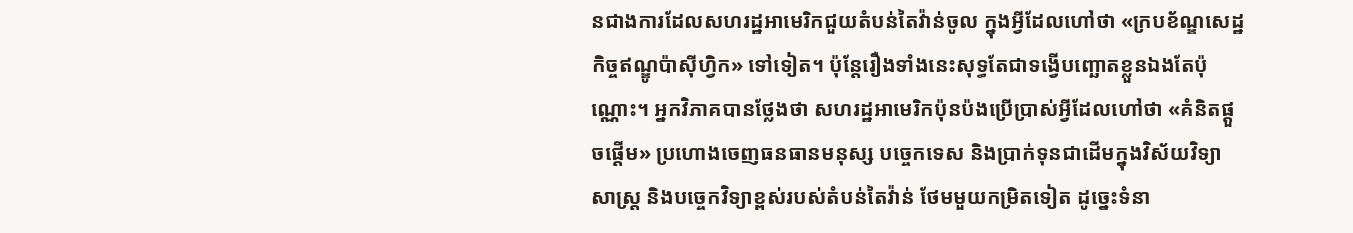នជាងការដែលសហរដ្ឋអាមេរិកជួយតំបន់តៃវ៉ាន់ចូល ក្នុងអ្វីដែលហៅថា «ក្របខ័ណ្ឌសេដ្ឋកិច្ចឥណ្ឌូប៉ាស៊ីហ្វិក» ទៅទៀត។ ប៉ុន្តែរឿងទាំងនេះសុទ្ធតែជាទង្វើបញ្ឆោតខ្លួនឯងតែប៉ុណ្ណោះ។ អ្នកវិភាគបានថ្លែងថា សហរដ្ឋអាមេរិកប៉ុនប៉ងប្រើប្រាស់អ្វីដែលហៅថា «គំនិតផ្តួចផ្តើម» ប្រហោងចេញធនធានមនុស្ស បច្ចេកទេស និងប្រាក់ទុនជាដើមក្នុងវិស័យវិទ្យាសាស្ត្រ និងបច្ចេកវិទ្យាខ្ពស់របស់តំបន់តៃវ៉ាន់ ថែមមួយកម្រិតទៀត ដូច្នេះទំនា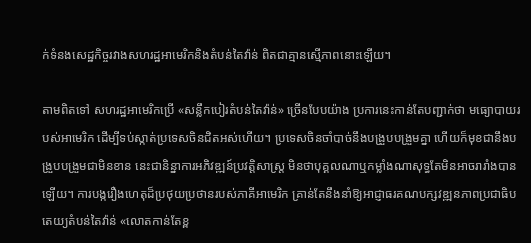ក់ទំនងសេដ្ឋកិច្ចរវាងសហរដ្ឋអាមេរិកនិងតំបន់តៃវ៉ាន់ ពិតជាគ្មានស្មើភាពនោះឡើយ។

តាមពិតទៅ សហរដ្ឋអាមេរិកប្រើ «សន្លឹកបៀរតំបន់តៃវ៉ាន់» ច្រើនបែបយ៉ាង ប្រការនេះកាន់តែបញ្ជាក់ថា មធ្យោបាយរបស់អាមេរិក ដើម្បីទប់ស្កាត់ប្រទេសចិនជិតអស់ហើយ។ ប្រទេសចិនចាំបាច់នឹងបង្រួបបង្រួមគ្នា ហើយក៏មុខជានឹងបង្រួបបង្រួមជាមិនខាន នេះជានិន្នាការអភិវឌ្ឍន៍ប្រវត្តិសាស្ត្រ មិនថាបុគ្គលណាឬកម្លាំងណាសុទ្ធតែមិនអាចរារាំងបានឡើយ។ ការបង្ករឿងហេតុដ៏ប្រថុយប្រថានរបស់ភាគីអាមេរិក គ្រាន់តែនឹងនាំឱ្យអាជ្ញាធរគណបក្សវឌ្ឍនភាពប្រជាធិបតេយ្យតំបន់តៃវ៉ាន់ «លោតកាន់តែខ្ព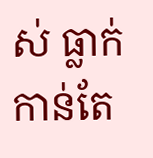ស់ ធ្លាក់កាន់តែ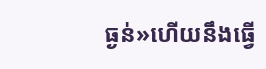ធ្ងន់»ហើយនឹងធ្វើ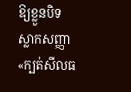ឱ្យខ្លួនបិទស្លាកសញ្ញា «ក្បត់សីលធ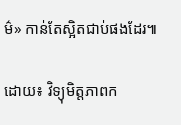ម៌» កាន់តែស្អិតជាប់ផងដែរ៕

ដោយ៖ វិទ្យុមិត្តភាពក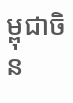ម្ពុជាចិន